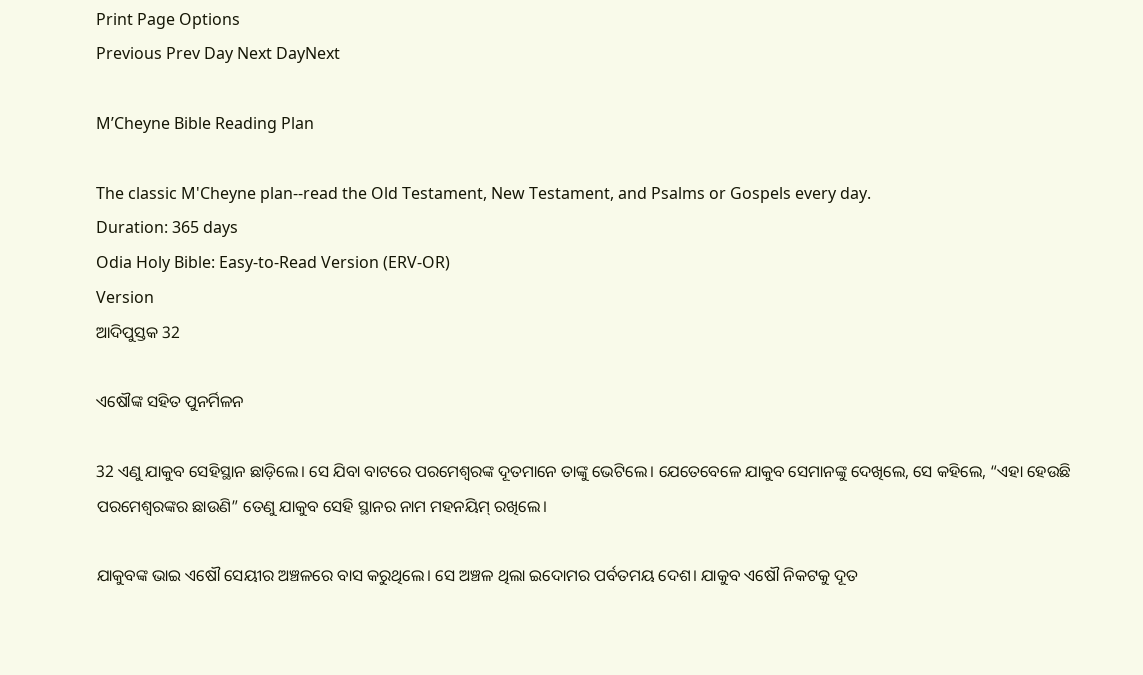Print Page Options
Previous Prev Day Next DayNext

M’Cheyne Bible Reading Plan

The classic M'Cheyne plan--read the Old Testament, New Testament, and Psalms or Gospels every day.
Duration: 365 days
Odia Holy Bible: Easy-to-Read Version (ERV-OR)
Version
ଆଦିପୁସ୍ତକ 32

ଏଷୌଙ୍କ ସହିତ ପୁନର୍ମିଳନ

32 ଏଣୁ ଯାକୁବ ସେହିସ୍ଥାନ ଛାଡ଼ିଲେ। ସେ ଯିବା ବାଟରେ ପରମେଶ୍ୱରଙ୍କ ଦୂତମାନେ ତାଙ୍କୁ ଭେଟିଲେ। ଯେତେବେଳେ ଯାକୁବ ସେମାନଙ୍କୁ ଦେଖିଲେ, ସେ କହିଲେ, “ଏହା ହେଉଛି ପରମେଶ୍ୱରଙ୍କର ଛାଉଣି” ତେଣୁ ଯାକୁବ ସେହି ସ୍ଥାନର ନାମ ମହନୟିମ୍ ରଖିଲେ।

ଯାକୁବଙ୍କ ଭାଇ ଏଷୌ ସେୟୀର ଅଞ୍ଚଳରେ ବାସ କରୁଥିଲେ। ସେ ଅଞ୍ଚଳ ଥିଲା ଇଦୋମର ପର୍ବତମୟ ଦେଶ। ଯାକୁବ ଏଷୌ ନିକଟକୁ ଦୂତ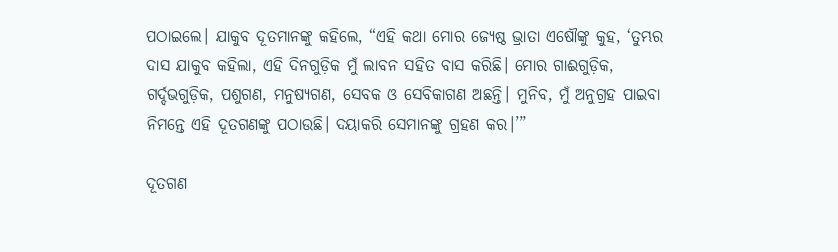ପଠାଇଲେ। ଯାକୁବ ଦୂତମାନଙ୍କୁ କହିଲେ, “ଏହି କଥା ମୋର ଜ୍ୟେଷ୍ଠ ଭ୍ରାତା ଏଷୌଙ୍କୁ କୁହ, ‘ତୁମ୍ଭର ଦାସ ଯାକୁବ କହିଲା, ଏହି ଦିନଗୁଡ଼ିକ ମୁଁ ଲାବନ ସହିତ ବାସ କରିଛି। ମୋର ଗାଈଗୁଡ଼ିକ, ଗର୍ଦ୍ଦଭଗୁଡ଼ିକ, ପଶୁଗଣ, ମନୁଷ୍ୟଗଣ, ସେବକ ଓ ସେବିକାଗଣ ଅଛନ୍ତି। ମୁନିବ, ମୁଁ ଅନୁଗ୍ରହ ପାଇବା ନିମନ୍ତେ ଏହି ଦୂତଗଣଙ୍କୁ ପଠାଉଛି। ଦୟାକରି ସେମାନଙ୍କୁ ଗ୍ରହଣ କର।’”

ଦୂତଗଣ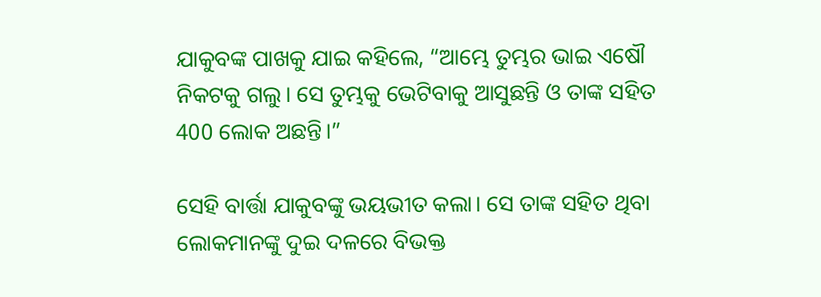ଯାକୁବଙ୍କ ପାଖକୁ ଯାଇ କହିଲେ, “ଆମ୍ଭେ ତୁମ୍ଭର ଭାଇ ଏଷୌ ନିକଟକୁ ଗଲୁ। ସେ ତୁମ୍ଭକୁ ଭେଟିବାକୁ ଆସୁଛନ୍ତି ଓ ତାଙ୍କ ସହିତ 400 ଲୋକ ଅଛନ୍ତି।”

ସେହି ବାର୍ତ୍ତା ଯାକୁବଙ୍କୁ ଭୟଭୀତ କଲା। ସେ ତାଙ୍କ ସହିତ ଥିବା ଲୋକମାନଙ୍କୁ ଦୁଇ ଦଳରେ ବିଭକ୍ତ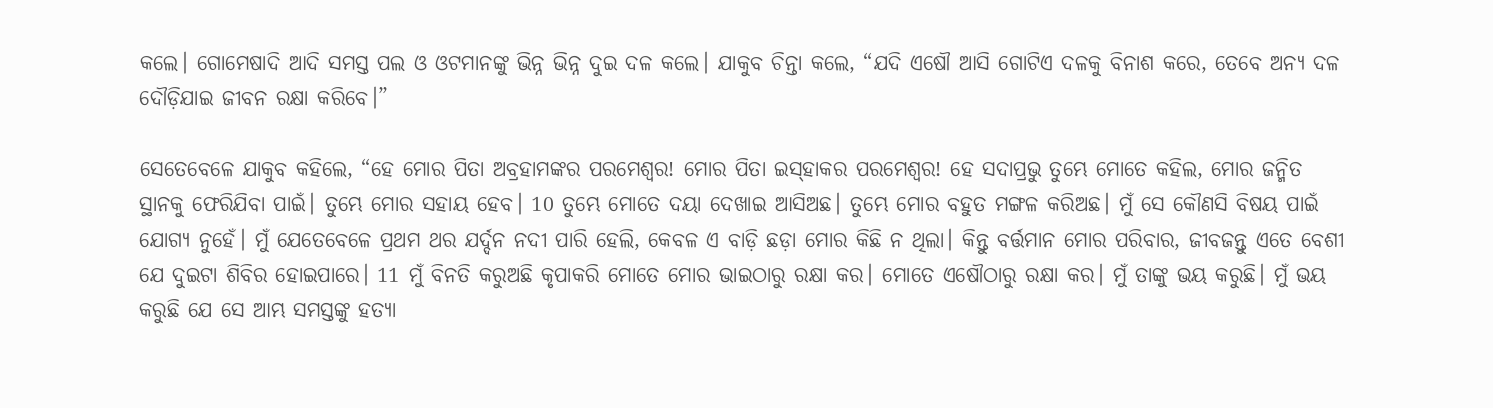କଲେ। ଗୋମେଷାଦି ଆଦି ସମସ୍ତ ପଲ ଓ ଓଟମାନଙ୍କୁ ଭିନ୍ନ ଭିନ୍ନ ଦୁଇ ଦଳ କଲେ। ଯାକୁବ ଚିନ୍ତା କଲେ, “ଯଦି ଏଷୌ ଆସି ଗୋଟିଏ ଦଳକୁ ବିନାଶ କରେ, ତେବେ ଅନ୍ୟ ଦଳ ଦୌଡ଼ିଯାଇ ଜୀବନ ରକ୍ଷା କରିବେ।”

ସେତେବେଳେ ଯାକୁବ କହିଲେ, “ହେ ମୋର ପିତା ଅବ୍ରହାମଙ୍କର ପରମେଶ୍ୱର! ମୋର ପିତା ଇ‌ସ୍‌ହାକର ପରମେଶ୍ୱର! ହେ ସଦାପ୍ରଭୁ ତୁମ୍ଭେ ମୋତେ କହିଲ, ମୋର ଜନ୍ମିତ ସ୍ଥାନକୁ ଫେରିଯିବା ପାଇଁ। ତୁମ୍ଭେ ମୋର ସହାୟ ହେବ। 10 ତୁମ୍ଭେ ମୋତେ ଦୟା ଦେଖାଇ ଆସିଅଛ। ତୁମ୍ଭେ ମୋର ବହୁତ ମଙ୍ଗଳ କରିଅଛ। ମୁଁ ସେ କୌଣସି ବିଷୟ ପାଇଁ ଯୋଗ୍ୟ ନୁହେଁ। ମୁଁ ଯେତେବେଳେ ପ୍ରଥମ ଥର ଯର୍ଦ୍ଦନ ନଦୀ ପାରି ହେଲି, କେବଳ ଏ ବାଡ଼ି ଛଡ଼ା ମୋର କିଛି ନ ଥିଲା। କିନ୍ତୁ ବର୍ତ୍ତମାନ ମୋର ପରିବାର, ଜୀବଜନ୍ତୁ ଏତେ ବେଶୀ ଯେ ଦୁଇଟା ଶିବିର ହୋଇପାରେ। 11 ମୁଁ ବିନତି କରୁଅଛି କୃପାକରି ମୋତେ ମୋର ଭାଇଠାରୁ ରକ୍ଷା କର। ମୋତେ ଏଷୌଠାରୁ ରକ୍ଷା କର। ମୁଁ ତାଙ୍କୁ ଭୟ କରୁଛି। ମୁଁ ଭୟ କରୁଛି ଯେ ସେ ଆମ୍ଭ ସମସ୍ତଙ୍କୁ ହତ୍ୟା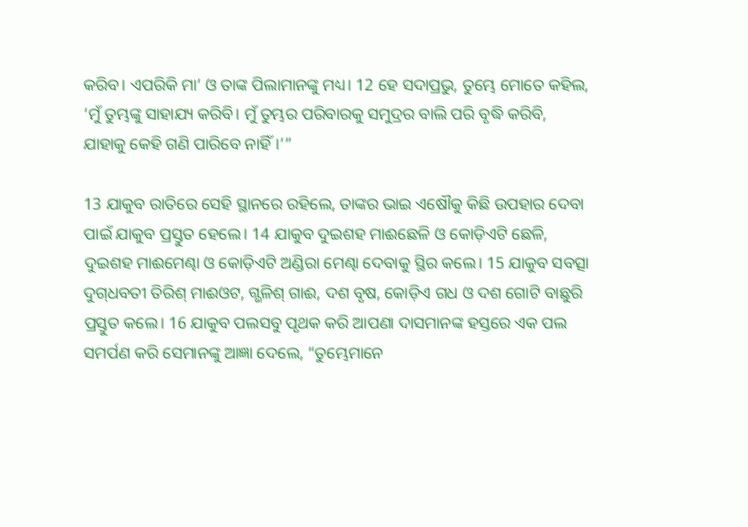କରିବ। ଏପରିକି ମା’ ଓ ତାଙ୍କ ପିଲାମାନଙ୍କୁ ମଧ୍ୟ। 12 ହେ ସଦାପ୍ରଭୁ, ତୁମ୍ଭେ ମୋତେ କହିଲ, ‘ମୁଁ ତୁମ୍ଭଙ୍କୁ ସାହାଯ୍ୟ କରିବି। ମୁଁ ତୁମ୍ଭର ପରିବାରକୁ ସମୁଦ୍ରର ବାଲି ପରି ବୃଦ୍ଧି କରିବି, ଯାହାକୁ କେହି ଗଣି ପାରିବେ ନାହିଁ।’”

13 ଯାକୁବ ରାତିରେ ସେହି ସ୍ଥାନରେ ରହିଲେ, ତାଙ୍କର ଭାଇ ଏଷୌକୁ କିଛି ଉପହାର ଦେବା ପାଇଁ ଯାକୁବ ପ୍ରସ୍ତୁତ ହେଲେ। 14 ଯାକୁବ ଦୁଇଶହ ମାଈଛେଳି ଓ କୋଡ଼ିଏଟି ଛେଳି, ଦୁଇଶହ ମାଈମେଣ୍ଢା ଓ କୋଡ଼ିଏଟି ଅଣ୍ଡିରା ମେଣ୍ଢା ଦେବାକୁ ସ୍ଥିର କଲେ। 15 ଯାକୁବ ସବତ୍ସା ଦୁ‌ଗ୍‌ଧବତୀ ତିରିଶ୍ ମାଈଓଟ, ଗ୍ଭଳିଶ୍ ଗାଈ, ଦଶ ବୃଷ, କୋଡ଼ିଏ ଗଧ ଓ ଦଶ ଗୋଟି ବାଛୁରି ପ୍ରସ୍ତୁତ କଲେ। 16 ଯାକୁବ ପଲସବୁ ପୃଥକ କରି ଆପଣା ଦାସମାନଙ୍କ ହସ୍ତରେ ଏକ ପଲ ସମର୍ପଣ କରି ସେମାନଙ୍କୁ ଆଜ୍ଞା ଦେଲେ, “ତୁମ୍ଭେମାନେ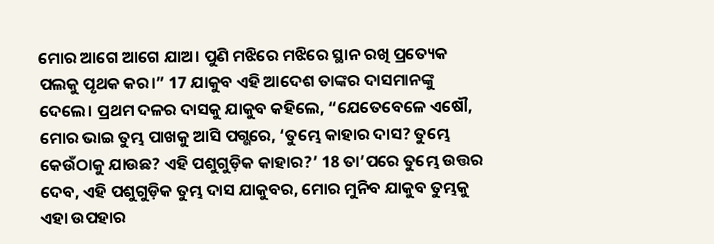ମୋର ଆଗେ ଆଗେ ଯାଅ। ପୁଣି ମଝିରେ ମଝିରେ ସ୍ଥାନ ରଖି ପ୍ରତ୍ୟେକ ପଲକୁ ପୃଥକ କର।” 17 ଯାକୁବ ଏହି ଆଦେଶ ତାଙ୍କର ଦାସମାନଙ୍କୁ ଦେଲେ। ପ୍ରଥମ ଦଳର ଦାସକୁ ଯାକୁବ କହିଲେ, “ଯେତେବେଳେ ଏଷୌ, ମୋର ଭାଇ ତୁମ୍ଭ ପାଖକୁ ଆସି ପଗ୍ଭରେ, ‘ତୁମ୍ଭେ କାହାର ଦାସ? ତୁମ୍ଭେ କେଉଁଠାକୁ ଯାଉଛ? ଏହି ପଶୁଗୁଡ଼ିକ କାହାର?’ 18 ତା’ପରେ ତୁମ୍ଭେ ଉତ୍ତର ଦେବ, ଏହି ପଶୁଗୁଡ଼ିକ ତୁମ୍ଭ ଦାସ ଯାକୁବର, ମୋର ମୁନିବ ଯାକୁବ ତୁମ୍ଭକୁ ଏହା ଉପହାର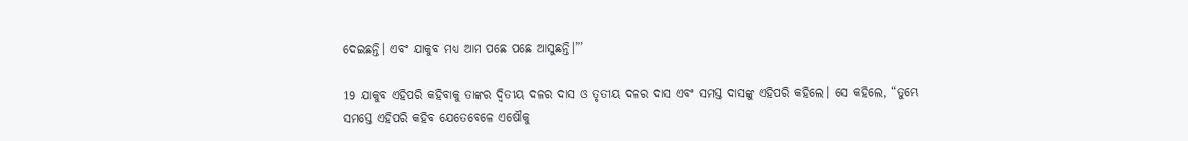ଦେଇଛନ୍ତି। ଏବଂ ଯାକୁବ ମଧ୍ୟ ଆମ ପଛେ ପଛେ ଆସୁଛନ୍ତି।”’

19 ଯାକୁବ ଏହିପରି କହିବାକୁ ତାଙ୍କର ଦ୍ୱିତୀୟ ଦଳର ଦାସ ଓ ତୃତୀୟ ଦଳର ଦାସ ଏବଂ ସମସ୍ତ ଦାସଙ୍କୁ ଏହିପରି କହିଲେ। ସେ କହିଲେ, “ତୁମ୍ଭେ ସମସ୍ତେ ଏହିପରି କହିବ ଯେତେବେଳେ ଏଷୌକୁ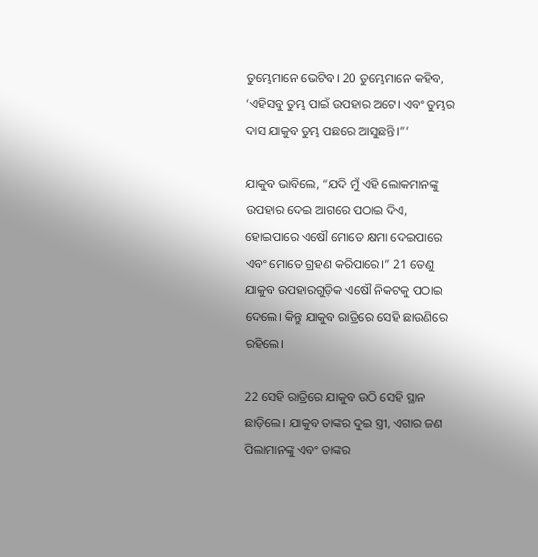ତୁମ୍ଭେମାନେ ଭେଟିବ। 20 ତୁମ୍ଭେମାନେ କହିବ, ‘ଏହିସବୁ ତୁମ୍ଭ ପାଇଁ ଉପହାର ଅଟେ। ଏବଂ ତୁମ୍ଭର ଦାସ ଯାକୁବ ତୁମ୍ଭ ପଛରେ ଆସୁଛନ୍ତି।”’

ଯାକୁବ ଭାବିଲେ, “ଯଦି ମୁଁ ଏହି ଲୋକମାନଙ୍କୁ ଉପହାର ଦେଇ ଆଗରେ ପଠାଇ ଦିଏ, ହୋଇପାରେ ଏଷୌ ମୋତେ କ୍ଷମା ଦେଇପାରେ ଏବଂ ମୋତେ ଗ୍ରହଣ କରିପାରେ।” 21 ତେଣୁ ଯାକୁବ ଉପହାରଗୁଡ଼ିକ ଏଷୌ ନିକଟକୁ ପଠାଇ ଦେଲେ। କିନ୍ତୁ ଯାକୁବ ରାତ୍ରିରେ ସେହି ଛାଉଣିରେ ରହିଲେ।

22 ସେହି ରାତ୍ରିରେ ଯାକୁବ ଉଠି ସେହି ସ୍ଥାନ ଛାଡ଼ିଲେ। ଯାକୁବ ତାଙ୍କର ଦୁଇ ସ୍ତ୍ରୀ, ଏଗାର ଜଣ ପିଲାମାନଙ୍କୁ ଏବଂ ତାଙ୍କର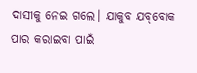ଦାସୀକୁ ନେଇ ଗଲେ। ଯାକୁବ ଯ‌ବ୍‌ବୋକ ପାର କରାଇବା ପାଇଁ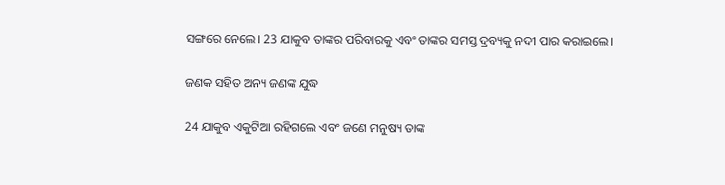ସଙ୍ଗରେ ନେଲେ। 23 ଯାକୁବ ତାଙ୍କର ପରିବାରକୁ ଏବଂ ତାଙ୍କର ସମସ୍ତ ଦ୍ରବ୍ୟକୁ ନଦୀ ପାର କରାଇଲେ।

ଜଣକ ସହିତ ଅନ୍ୟ ଜଣଙ୍କ ଯୁଦ୍ଧ

24 ଯାକୁବ ଏକୁଟିଆ ରହିଗଲେ ଏବଂ ଜଣେ ମନୁଷ୍ୟ ତାଙ୍କ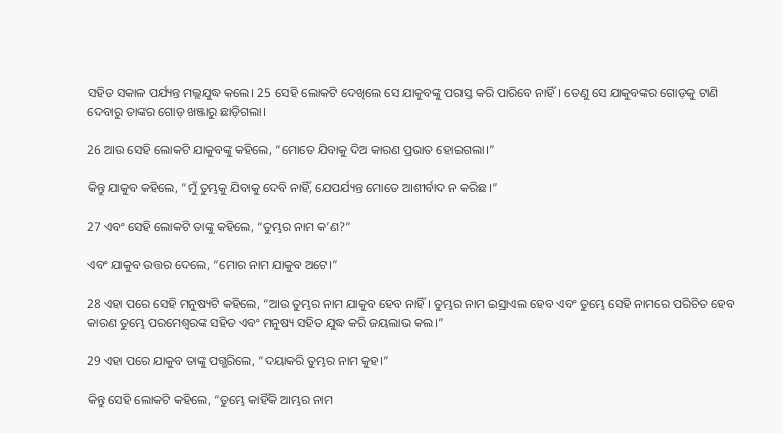ସହିତ ସକାଳ ପର୍ଯ୍ୟନ୍ତ ମଲ୍ଲଯୁଦ୍ଧ କଲେ। 25 ସେହି ଲୋକଟି ଦେଖିଲେ ସେ ଯାକୁବଙ୍କୁ ପରାସ୍ତ କରି ପାରିବେ ନାହିଁ। ତେଣୁ ସେ ଯାକୁବଙ୍କର ଗୋଡ଼କୁ ଟାଣି ଦେବାରୁ ତାଙ୍କର ଗୋଡ଼ ଖଞ୍ଜାରୁ ଛାଡ଼ିଗଲା।

26 ଆଉ ସେହି ଲୋକଟି ଯାକୁବଙ୍କୁ କହିଲେ, “ମୋତେ ଯିବାକୁ ଦିଅ କାରଣ ପ୍ରଭାତ ହୋଇଗଲା।”

କିନ୍ତୁ ଯାକୁବ କହିଲେ, “ମୁଁ ତୁମ୍ଭକୁ ଯିବାକୁ ଦେବି ନାହିଁ, ଯେପର୍ଯ୍ୟନ୍ତ ମୋତେ ଆଶୀର୍ବାଦ ନ କରିଛ।”

27 ଏବଂ ସେହି ଲୋକଟି ତାଙ୍କୁ କହିଲେ, “ତୁମ୍ଭର ନାମ କ’ଣ?”

ଏବଂ ଯାକୁବ ଉତ୍ତର ଦେଲେ, “ମୋର ନାମ ଯାକୁବ ଅଟେ।”

28 ଏହା ପରେ ସେହି ମନୁଷ୍ୟଟି କହିଲେ, “ଆଉ ତୁମ୍ଭର ନାମ ଯାକୁବ ହେବ ନାହିଁ। ତୁମ୍ଭର ନାମ ଇସ୍ରାଏଲ ହେବ ଏବଂ ତୁମ୍ଭେ ସେହି ନାମରେ ପରିଚିତ ହେବ କାରଣ ତୁମ୍ଭେ ପରମେଶ୍ୱରଙ୍କ ସହିତ ଏବଂ ମନୁଷ୍ୟ ସହିତ ଯୁଦ୍ଧ କରି ଜୟଲାଭ କଲ।”

29 ଏହା ପରେ ଯାକୁବ ତାଙ୍କୁ ପଗ୍ଭରିଲେ, “ଦୟାକରି ତୁମ୍ଭର ନାମ କୁହ।”

କିନ୍ତୁ ସେହି ଲୋକଟି କହିଲେ, “ତୁମ୍ଭେ କାହିଁକି ଆମ୍ଭର ନାମ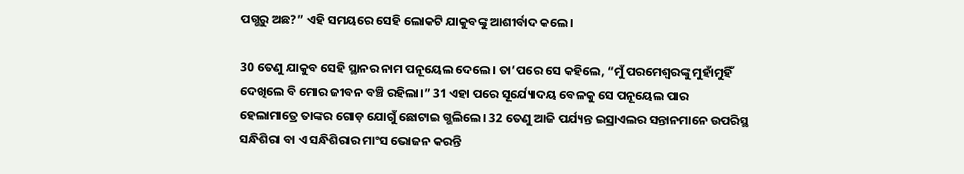ପଗ୍ଭରୁ ଅଛ?” ଏହି ସମୟରେ ସେହି ଲୋକଟି ଯାକୁବଙ୍କୁ ଆଶୀର୍ବାଦ କଲେ।

30 ତେଣୁ ଯାକୁବ ସେହି ସ୍ଥାନର ନାମ ପନୂୟେଲ ଦେଲେ। ତା’ପରେ ସେ କହିଲେ, “ମୁଁ ପରମେଶ୍ୱରଙ୍କୁ ମୁହାଁମୁହିଁ ଦେଖିଲେ ବି ମୋର ଜୀବନ ବଞ୍ଚି ରହିଲା।” 31 ଏହା ପରେ ସୂର୍ଯ୍ୟୋଦୟ ବେଳକୁ ସେ ପନୂୟେଲ ପାର ହେଲାମାତ୍ରେ ତାଙ୍କର ଗୋଡ଼ ଯୋଗୁଁ ଛୋଟାଇ ଗ୍ଭଲିଲେ। 32 ତେଣୁ ଆଜି ପର୍ଯ୍ୟନ୍ତ ଇସ୍ରାଏଲର ସନ୍ତାନମାନେ ଉପରିସ୍ଥ ସନ୍ଧିଶିରା ବା ଏ ସନ୍ଧିଶିରାର ମାଂସ ଭୋଜନ କରନ୍ତି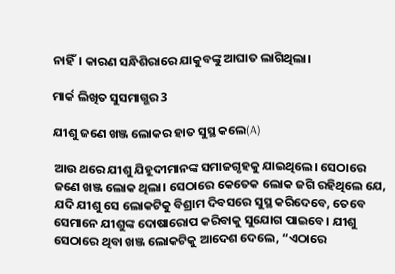ନାହିଁ। କାରଣ ସନ୍ଧିଶିରାରେ ଯାକୁବଙ୍କୁ ଆଘାତ ଲାଗିଥିଲା।

ମାର୍କ ଲିଖିତ ସୁସମାଗ୍ଭର 3

ଯୀଶୁ ଜଣେ ଖଞ୍ଜ ଲୋକର ହାତ ସୁସ୍ଥ କଲେ(A)

ଆଉ ଥରେ ଯୀଶୁ ଯିହୂଦୀମାନଙ୍କ ସମାଜଗୃହକୁ ଯାଇଥିଲେ। ସେଠାରେ ଜଣେ ଖଞ୍ଜ ଲୋକ ଥିଲା। ସେଠାରେ କେତେକ ଲୋକ ଜଗି ରହିଥିଲେ ଯେ, ଯଦି ଯୀଶୁ ସେ ଲୋକଟିକୁ ବିଶ୍ରାମ ଦିବସରେ ସୁସ୍ଥ କରିଦେବେ, ତେବେ ସେମାନେ ଯୀଶୁଙ୍କ ଦୋଷାରୋପ କରିବାକୁ ସୁଯୋଗ ପାଇବେ। ଯୀଶୁ ସେଠାରେ ଥିବା ଖଞ୍ଜ ଲୋକଟିକୁ ଆଦେଶ ଦେଲେ, “ଏଠାରେ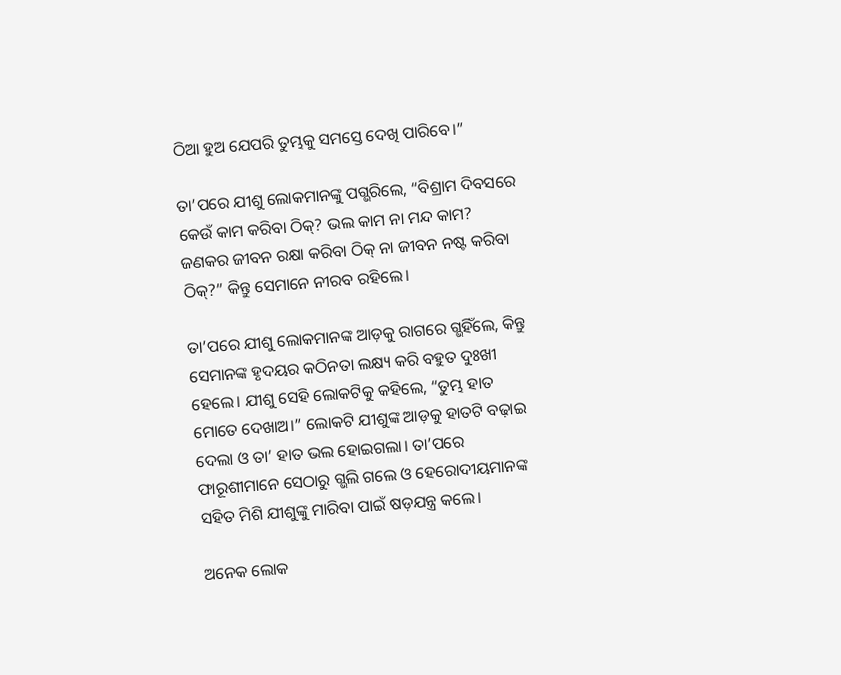ଠିଆ ହୁଅ ଯେପରି ତୁମ୍ଭକୁ ସମସ୍ତେ ଦେଖି ପାରିବେ।”

ତା’ପରେ ଯୀଶୁ ଲୋକମାନଙ୍କୁ ପଗ୍ଭରିଲେ, “ବିଶ୍ରାମ ଦିବସରେ କେଉଁ କାମ କରିବା ଠିକ୍? ଭଲ କାମ ନା ମନ୍ଦ କାମ? ଜଣକର ଜୀବନ ରକ୍ଷା କରିବା ଠିକ୍ ନା ଜୀବନ ନଷ୍ଟ କରିବା ଠିକ୍?” କିନ୍ତୁ ସେମାନେ ନୀରବ ରହିଲେ।

ତା’ପରେ ଯୀଶୁ ଲୋକମାନଙ୍କ ଆଡ଼କୁ ରାଗରେ ଗ୍ଭହିଁଲେ, କିନ୍ତୁ ସେମାନଙ୍କ ହୃଦୟର କଠିନତା ଲକ୍ଷ୍ୟ କରି ବହୁତ ଦୁଃଖୀ ହେଲେ। ଯୀଶୁ ସେହି ଲୋକଟିକୁ କହିଲେ, “ତୁମ୍ଭ ହାତ ମୋତେ ଦେଖାଅ।” ଲୋକଟି ଯୀଶୁଙ୍କ ଆଡ଼କୁ ହାତଟି ବଢ଼ାଇ ଦେଲା ଓ ତା’ ହାତ ଭଲ ହୋଇଗଲା। ତା’ପରେ ଫାରୂଶୀମାନେ ସେଠାରୁ ଗ୍ଭଲି ଗଲେ ଓ ହେରୋଦୀୟମାନଙ୍କ ସହିତ ମିଶି ଯୀଶୁଙ୍କୁ ମାରିବା ପାଇଁ ଷଡ଼ଯନ୍ତ୍ର କଲେ।

ଅନେକ ଲୋକ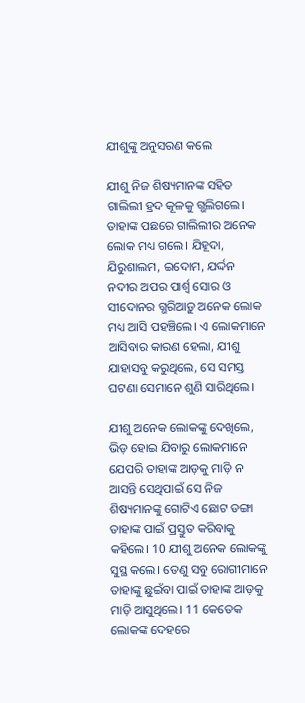ଯୀଶୁଙ୍କୁ ଅନୁସରଣ କଲେ

ଯୀଶୁ ନିଜ ଶିଷ୍ୟମାନଙ୍କ ସହିତ ଗାଲିଲୀ ହ୍ରଦ କୂଳକୁ ଗ୍ଭଲିଗଲେ। ତାହାଙ୍କ ପଛରେ ଗାଲିଲୀର ଅନେକ ଲୋକ ମଧ୍ୟ ଗଲେ। ଯିହୂଦା, ଯିରୁଶାଲମ, ଇଦୋମ, ଯର୍ଦ୍ଦନ ନଦୀର ଅପର ପାର୍ଶ୍ୱ ସୋର ଓ ସୀଦୋନର ଗ୍ଭରିଆଡ଼ୁ ଅନେକ ଲୋକ ମଧ୍ୟ ଆସି ପହଞ୍ଚିଲେ। ଏ ଲୋକମାନେ ଆସିବାର କାରଣ ହେଲା, ଯୀଶୁ ଯାହାସବୁ କରୁଥିଲେ, ସେ ସମସ୍ତ ଘଟଣା ସେମାନେ ଶୁଣି ସାରିଥିଲେ।

ଯୀଶୁ ଅନେକ ଲୋକଙ୍କୁ ଦେଖିଲେ, ଭିଡ଼ ହୋଇ ଯିବାରୁ ଲୋକମାନେ ଯେପରି ତାହାଙ୍କ ଆଡ଼କୁ ମାଡ଼ି ନ ଆସନ୍ତି ସେଥିପାଇଁ ସେ ନିଜ ଶିଷ୍ୟମାନଙ୍କୁ ଗୋଟିଏ ଛୋଟ ଡଙ୍ଗା ତାହାଙ୍କ ପାଇଁ ପ୍ରସ୍ତୁତ କରିବାକୁ କହିଲେ। 10 ଯୀଶୁ ଅନେକ ଲୋକଙ୍କୁ ସୁସ୍ଥ କଲେ। ତେଣୁ ସବୁ ରୋଗୀମାନେ ତାହାଙ୍କୁ ଛୁଇଁବା ପାଇଁ ତାହାଙ୍କ ଆଡ଼କୁ ମାଡ଼ି ଆସୁଥିଲେ। 11 କେତେକ ଲୋକଙ୍କ ଦେହରେ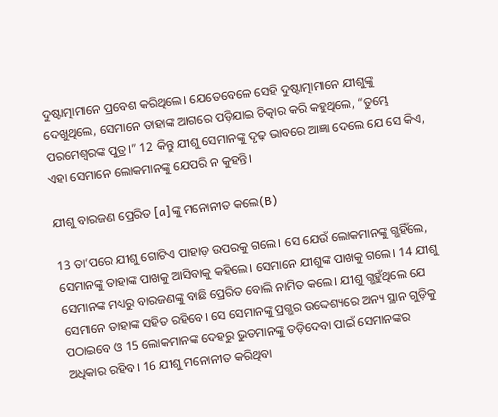ଦୁଷ୍ଟାତ୍ମାମାନେ ପ୍ରବେଶ କରିଥିଲେ। ଯେତେବେଳେ ସେହି ଦୁଷ୍ଟାତ୍ମାମାନେ ଯୀଶୁଙ୍କୁ ଦେଖୁଥିଲେ, ସେମାନେ ତାହାଙ୍କ ଆଗରେ ପଡ଼ିଯାଇ ଚିତ୍କାର କରି କହୁଥିଲେ, “ତୁମ୍ଭେ ପରମେଶ୍ୱରଙ୍କ ପୁତ୍ର।” 12 କିନ୍ତୁ ଯୀଶୁ ସେମାନଙ୍କୁ ଦୃଢ଼ ଭାବରେ ଆଜ୍ଞା ଦେଲେ ଯେ ସେ କିଏ, ଏହା ସେମାନେ ଲୋକମାନଙ୍କୁ ଯେପରି ନ କୁହନ୍ତି।

ଯୀଶୁ ବାରଜଣ ପ୍ରେରିତ [a]ଙ୍କୁ ମନୋନୀତ କଲେ(B)

13 ତା’ପରେ ଯୀଶୁ ଗୋଟିଏ ପାହାଡ଼ ଉପରକୁ ଗଲେ। ସେ ଯେଉଁ ଲୋକମାନଙ୍କୁ ଗ୍ଭହିଁଲେ, ସେମାନଙ୍କୁ ତାହାଙ୍କ ପାଖକୁ ଆସିବାକୁ କହିଲେ। ସେମାନେ ଯୀଶୁଙ୍କ ପାଖକୁ ଗଲେ। 14 ଯୀଶୁ ସେମାନଙ୍କ ମଧ୍ୟରୁ ବାରଜଣଙ୍କୁ ବାଛି ପ୍ରେରିତ ବୋଲି ନାମିତ କଲେ। ଯୀଶୁ ଗ୍ଭହୁଁଥିଲେ ଯେ ସେମାନେ ତାହାଙ୍କ ସହିତ ରହିବେ। ସେ ସେମାନଙ୍କୁ ପ୍ରଗ୍ଭର ଉଦ୍ଦେଶ୍ୟରେ ଅନ୍ୟ ସ୍ଥାନ ଗୁଡ଼ିକୁ ପଠାଇବେ ଓ 15 ଲୋକମାନଙ୍କ ଦେହରୁ ଭୁତମାନଙ୍କୁ ତଡ଼ିଦେବା ପାଇଁ ସେମାନଙ୍କର ଅଧିକାର ରହିବ। 16 ଯୀଶୁ ମନୋନୀତ କରିଥିବା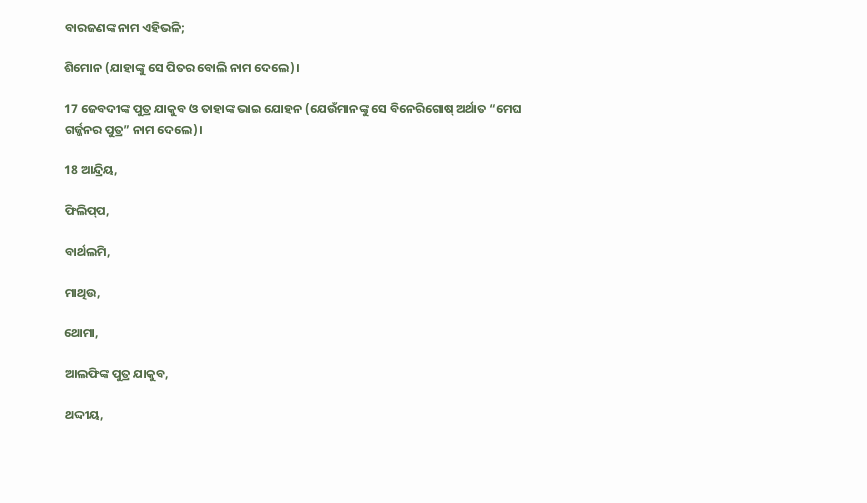ବାରଜଣଙ୍କ ନାମ ଏହିଭଳି;

ଶିମୋନ (ଯାହାଙ୍କୁ ସେ ପିତର ବୋଲି ନାମ ଦେଲେ)।

17 ଜେବଦୀଙ୍କ ପୁତ୍ର ଯାକୁବ ଓ ତାହାଙ୍କ ଭାଇ ଯୋହନ (ଯେଉଁମାନଙ୍କୁ ସେ ବିନେରିଗୋଷ୍ ଅର୍ଥାତ “ମେଘ ଗର୍ଜ୍ଜନର ପୁତ୍ର” ନାମ ଦେଲେ)।

18 ଆନ୍ଦ୍ରିୟ,

ଫିଲି‌ପ୍‌ପ,

ବାର୍ଥଲମି,

ମାଥିଉ,

ଥୋମା,

ଆଲଫିଙ୍କ ପୁତ୍ର ଯାକୁବ,

ଥଦ୍ଦୀୟ,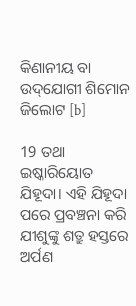କିଣାନୀୟ ବା ଉ‌ଦ୍‌ଯୋଗୀ ଶିମୋନ ଜିଲୋଟ [b]

19 ତଥା ଇଷ୍କାରିୟୋତ ଯିହୂଦା। ଏହି ଯିହୂଦା ପରେ ପ୍ରବଞ୍ଚନା କରି ଯୀଶୁଙ୍କୁ ଶତ୍ରୁ ହସ୍ତରେ ଅର୍ପଣ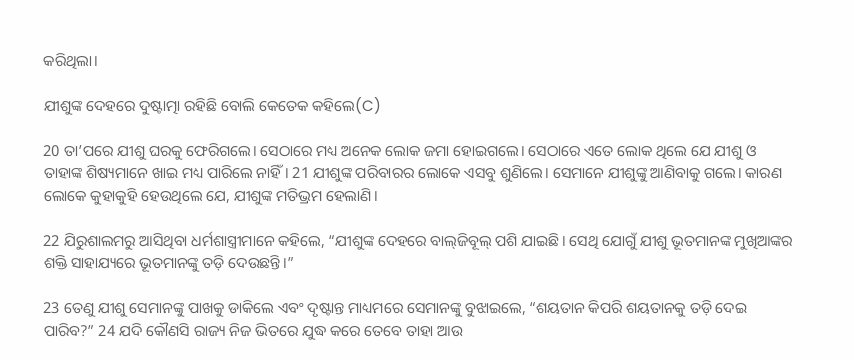କରିଥିଲା।

ଯୀଶୁଙ୍କ ଦେହରେ ଦୁଷ୍ଟାତ୍ମା ରହିଛି ବୋଲି କେତେକ କହିଲେ(C)

20 ତା’ପରେ ଯୀଶୁ ଘରକୁ ଫେରିଗଲେ। ସେଠାରେ ମଧ୍ୟ ଅନେକ ଲୋକ ଜମା ହୋଇଗଲେ। ସେଠାରେ ଏତେ ଲୋକ ଥିଲେ ଯେ ଯୀଶୁ ଓ ତାହାଙ୍କ ଶିଷ୍ୟମାନେ ଖାଇ ମଧ୍ୟ ପାରିଲେ ନାହିଁ। 21 ଯୀଶୁଙ୍କ ପରିବାରର ଲୋକେ ଏସବୁ ଶୁଣିଲେ। ସେମାନେ ଯୀଶୁଙ୍କୁ ଆଣିବାକୁ ଗଲେ। କାରଣ ଲୋକେ କୁହାକୁହି ହେଉଥିଲେ ଯେ, ଯୀଶୁଙ୍କ ମତିଭ୍ରମ ହେଲାଣି।

22 ଯିରୁଶାଲମରୁ ଆସିଥିବା ଧର୍ମଶାସ୍ତ୍ରୀମାନେ କହିଲେ, “ଯୀଶୁଙ୍କ ଦେହରେ ବା‌ଲ୍‌ଜିବୂଲ୍ ପଶି ଯାଇଛି। ସେଥି ଯୋଗୁଁ ଯୀଶୁ ଭୂତମାନଙ୍କ ମୁଖିଆଙ୍କର ଶକ୍ତି ସାହାଯ୍ୟରେ ଭୂତମାନଙ୍କୁ ତଡ଼ି ଦେଉଛନ୍ତି।”

23 ତେଣୁ ଯୀଶୁ ସେମାନଙ୍କୁ ପାଖକୁ ଡାକିଲେ ଏବଂ ଦୃଷ୍ଟାନ୍ତ ମାଧ୍ୟମରେ ସେମାନଙ୍କୁ ବୁଝାଇଲେ, “ଶୟତାନ କିପରି ଶୟତାନକୁ ତଡ଼ି ଦେଇ ପାରିବ?” 24 ଯଦି କୌଣସି ରାଜ୍ୟ ନିଜ ଭିତରେ ଯୁଦ୍ଧ କରେ ତେବେ ତାହା ଆଉ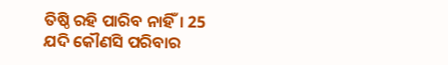ତିଷ୍ଠି ରହି ପାରିବ ନାହିଁ। 25 ଯଦି କୌଣସି ପରିବାର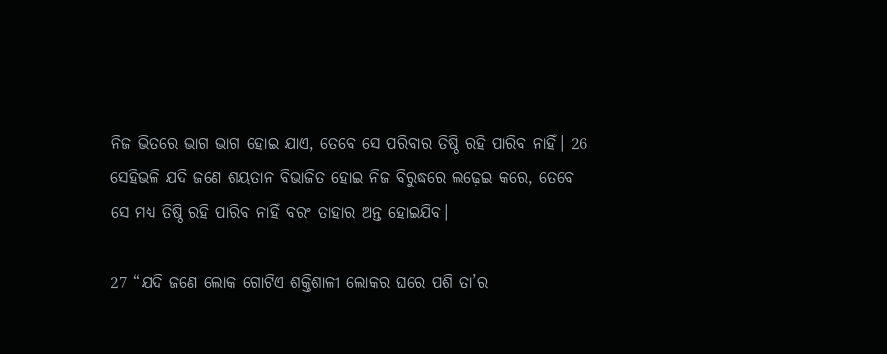ନିଜ ଭିତରେ ଭାଗ ଭାଗ ହୋଇ ଯାଏ, ତେବେ ସେ ପରିବାର ତିଷ୍ଠି ରହି ପାରିବ ନାହିଁ। 26 ସେହିଭଳି ଯଦି ଜଣେ ଶୟତାନ ବିଭାଜିତ ହୋଇ ନିଜ ବିରୁଦ୍ଧରେ ଲଢ଼େଇ କରେ, ତେବେ ସେ ମଧ୍ୟ ତିଷ୍ଠି ରହି ପାରିବ ନାହିଁ ବରଂ ତାହାର ଅନ୍ତ ହୋଇଯିବ।

27 “ଯଦି ଜଣେ ଲୋକ ଗୋଟିଏ ଶକ୍ତିଶାଳୀ ଲୋକର ଘରେ ପଶି ତା’ର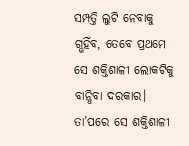ସମ୍ପତ୍ତି ଲୁଟି ନେବାକୁ ଗ୍ଭହିଁବ, ତେବେ ପ୍ରଥମେ ସେ ଶକ୍ତିଶାଳୀ ଲୋକଟିକୁ ବାନ୍ଧିବା ଦରକାର। ତା’ପରେ ସେ ଶକ୍ତିଶାଳୀ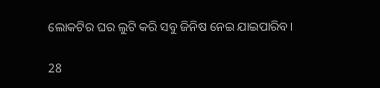ଲୋକଟିର ଘର ଲୁଟି କରି ସବୁ ଜିନିଷ ନେଇ ଯାଇପାରିବ।

28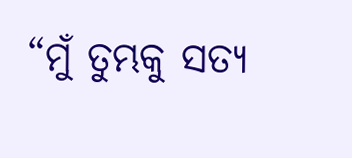“ମୁଁ ତୁମ୍ଭକୁ ସତ୍ୟ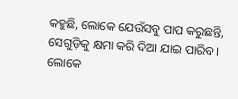କହୁଛି, ଲୋକେ ଯେଉଁସବୁ ପାପ କରୁଛନ୍ତି, ସେଗୁଡ଼ିକୁ କ୍ଷମା କରି ଦିଆ ଯାଇ ପାରିବ। ଲୋକେ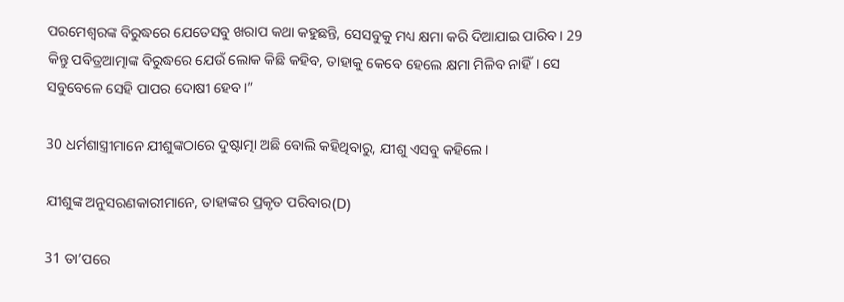ପରମେଶ୍ୱରଙ୍କ ବିରୁଦ୍ଧରେ ଯେତେସବୁ ଖରାପ କଥା କହୁଛନ୍ତି, ସେସବୁକୁ ମଧ୍ୟ କ୍ଷମା କରି ଦିଆଯାଇ ପାରିବ। 29 କିନ୍ତୁ ପବିତ୍ରଆତ୍ମାଙ୍କ ବିରୁଦ୍ଧରେ ଯେଉଁ ଲୋକ କିଛି କହିବ, ତାହାକୁ କେବେ ହେଲେ କ୍ଷମା ମିଳିବ ନାହିଁ। ସେ ସବୁବେଳେ ସେହି ପାପର ଦୋଷୀ ହେବ।”

30 ଧର୍ମଶାସ୍ତ୍ରୀମାନେ ଯୀଶୁଙ୍କଠାରେ ଦୁଷ୍ଟାତ୍ମା ଅଛି ବୋଲି କହିଥିବାରୁ, ଯୀଶୁ ଏସବୁ କହିଲେ।

ଯୀଶୁଙ୍କ ଅନୁସରଣକାରୀମାନେ, ତାହାଙ୍କର ପ୍ରକୃତ ପରିବାର(D)

31 ତା’ପରେ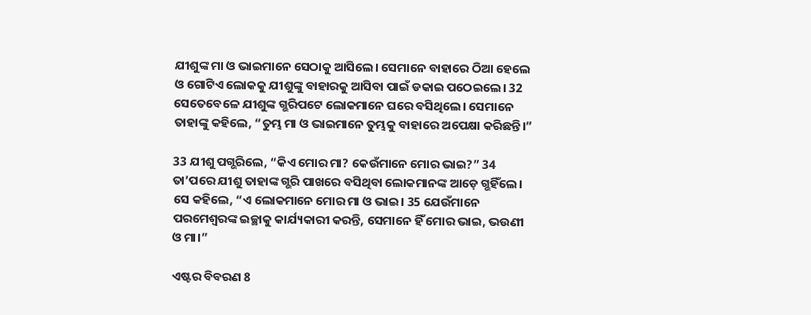ଯୀଶୁଙ୍କ ମା ଓ ଭାଇମାନେ ସେଠାକୁ ଆସିଲେ। ସେମାନେ ବାହାରେ ଠିଆ ହେଲେ ଓ ଗୋଟିଏ ଲୋକକୁ ଯୀଶୁଙ୍କୁ ବାହାରକୁ ଆସିବା ପାଇଁ ଡକାଇ ପଠେଇଲେ। 32 ସେତେବେଳେ ଯୀଶୁଙ୍କ ଗ୍ଭରିପଟେ ଲୋକମାନେ ଘରେ ବସିଥିଲେ। ସେମାନେ ତାହାଙ୍କୁ କହିଲେ, “ତୁମ୍ଭ ମା ଓ ଭାଇମାନେ ତୁମ୍ଭକୁ ବାହାରେ ଅପେକ୍ଷା କରିଛନ୍ତି।”

33 ଯୀଶୁ ପଗ୍ଭରିଲେ, “କିଏ ମୋର ମା? କେଉଁମାନେ ମୋର ଭାଇ?” 34 ତା’ପରେ ଯୀଶୁ ତାହାଙ୍କ ଗ୍ଭରି ପାଖରେ ବସିଥିବା ଲୋକମାନଙ୍କ ଆଡ଼େ ଗ୍ଭହିଁଲେ। ସେ କହିଲେ, “ଏ ଲୋକମାନେ ମୋର ମା ଓ ଭାଇ। 35 ଯେଉଁମାନେ ପରମେଶ୍ୱରଙ୍କ ଇଚ୍ଛାକୁ କାର୍ଯ୍ୟକାରୀ କରନ୍ତି, ସେମାନେ ହିଁ ମୋର ଭାଇ, ଭଉଣୀ ଓ ମା।”

ଏଷ୍ଟର ବିବରଣ 8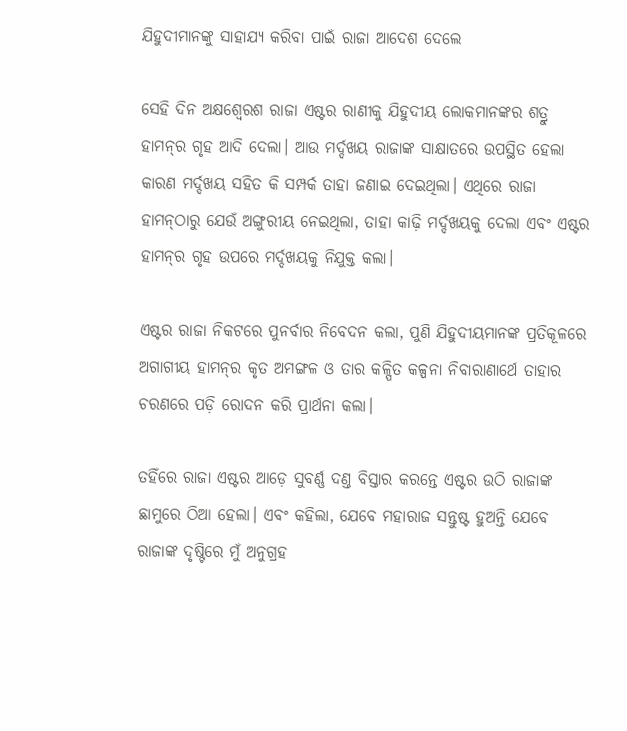ଯିହୁଦୀମାନଙ୍କୁ ସାହାଯ୍ୟ କରିବା ପାଇଁ ରାଜା ଆଦେଶ ଦେଲେ

ସେହି ଦିନ ଅକ୍ଷଶ୍ୱେରଶ ରାଜା ଏଷ୍ଟର ରାଣୀକୁ ଯିହୁଦୀୟ ଲୋକମାନଙ୍କର ଶତ୍ରୁ ହାମ‌ନ୍‌ର ଗୃହ ଆଦି ଦେଲା। ଆଉ ମର୍ଦ୍ଦଖୟ ରାଜାଙ୍କ ସାକ୍ଷାତରେ ଉପସ୍ଥିତ ହେଲା କାରଣ ମର୍ଦ୍ଦଖୟ ସହିତ କି ସମ୍ପର୍କ ତାହା ଜଣାଇ ଦେଇଥିଲା। ଏଥିରେ ରାଜା ହାମ‌ନ୍‌ଠାରୁ ଯେଉଁ ଅଙ୍ଗୁରୀୟ ନେଇଥିଲା, ତାହା କାଢ଼ି ମର୍ଦ୍ଦଖୟକୁ ଦେଲା ଏବଂ ଏଷ୍ଟର ହାମ‌ନ୍‌ର ଗୃହ ଉପରେ ମର୍ଦ୍ଦଖୟକୁ ନିଯୁକ୍ତ କଲା।

ଏଷ୍ଟର ରାଜା ନିକଟରେ ପୁନର୍ବାର ନିବେଦନ କଲା, ପୁଣି ଯିହୁଦୀୟମାନଙ୍କ ପ୍ରତିକୂଳରେ ଅଗାଗୀୟ ହାମ‌ନ୍‌ର କୃତ ଅମଙ୍ଗଳ ଓ ତାର କଳ୍ପିତ କଳ୍ପନା ନିବାରାଣାର୍ଥେ ତାହାର ଚରଣରେ ପଡ଼ି ରୋଦନ କରି ପ୍ରାର୍ଥନା କଲା।

ତହିଁରେ ରାଜା ଏଷ୍ଟର ଆଡ଼େ ସୁବର୍ଣ୍ଣ ଦଣ୍ତ ବିସ୍ତାର କରନ୍ତେ ଏଷ୍ଟର ଉଠି ରାଜାଙ୍କ ଛାମୁରେ ଠିଆ ହେଲା। ଏବଂ କହିଲା, ଯେବେ ମହାରାଜ ସନ୍ତୁଷ୍ଟ ହୁଅନ୍ତି ଯେବେ ରାଜାଙ୍କ ଦୃଷ୍ଟିରେ ମୁଁ ଅନୁଗ୍ରହ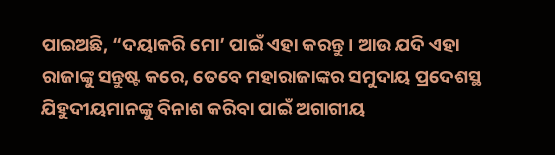ପାଇଅଛି, “ଦୟାକରି ମୋ’ ପାଇଁ ଏହା କରନ୍ତୁ। ଆଉ ଯଦି ଏହା ରାଜାଙ୍କୁ ସନ୍ତୁଷ୍ଟ କରେ, ତେବେ ମହାରାଜାଙ୍କର ସମୁଦାୟ ପ୍ରଦେଶସ୍ଥ ଯିହୁଦୀୟମାନଙ୍କୁ ବିନାଶ କରିବା ପାଇଁ ଅଗାଗୀୟ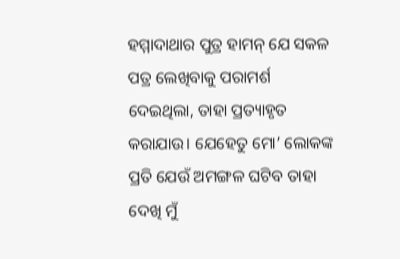ହମ୍ମାଦାଥାର ପୁତ୍ର ହାମନ୍ ଯେ ସକଳ ପତ୍ର ଲେଖିବାକୁ ପରାମର୍ଶ ଦେଇଥିଲା, ତାହା ପ୍ରତ୍ୟାହୃତ କରାଯାଉ। ଯେହେତୁ ମୋ’ ଲୋକଙ୍କ ପ୍ରତି ଯେଉଁ ଅମଙ୍ଗଳ ଘଟିବ ତାହା ଦେଖି ମୁଁ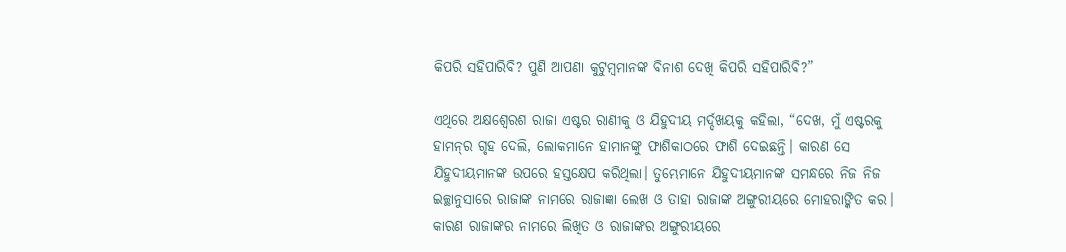କିପରି ସହିପାରିବି? ପୁଣି ଆପଣା କୁଟୁମ୍ବମାନଙ୍କ ବିନାଶ ଦେଖି କିପରି ସହିପାରିବି?”

ଏଥିରେ ଅକ୍ଷଶ୍ୱେରଶ ରାଜା ଏଷ୍ଟର ରାଣୀକୁ ଓ ଯିହୁଦୀୟ ମର୍ଦ୍ଦଖୟକୁ କହିଲା, “ଦେଖ, ମୁଁ ଏଷ୍ଟରକୁ ହାମ‌ନ୍‌ର ଗୃହ ଦେଲି, ଲୋକମାନେ ହାମା‌ନଙ୍କୁ ଫାଶିକାଠରେ ଫାଶି ଦେଇଛନ୍ତି। କାରଣ ସେ ଯିହୁଦୀୟମାନଙ୍କ ଉପରେ ହସ୍ତକ୍ଷେପ କରିଥିଲା। ତୁମ୍ଭେମାନେ ଯିହୁଦୀୟମାନଙ୍କ ସମନ୍ଧରେ ନିଜ ନିଜ ଇଚ୍ଛାନୁସାରେ ରାଜାଙ୍କ ନାମରେ ରାଜାଜ୍ଞା ଲେଖ ଓ ତାହା ରାଜାଙ୍କ ଅଙ୍ଗୁରୀୟରେ ମୋହରାଙ୍କିତ କର। କାରଣ ରାଜାଙ୍କର ନାମରେ ଲିଖିତ ଓ ରାଜାଙ୍କର ଅଙ୍ଗୁରୀୟରେ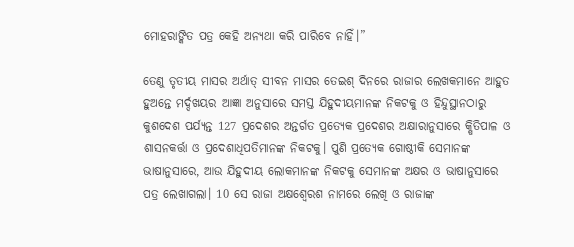ମୋହରାଙ୍କିତ ପତ୍ର କେହି ଅନ୍ୟଥା କରି ପାରିବେ ନାହିଁ।”

ତେଣୁ ତୃତୀୟ ମାସର ଅର୍ଥାତ୍ ସୀବନ ମାସର ତେଇଶ୍ ଦିନରେ ରାଜାର ଲେଖକମାନେ ଆହୁତ ହୁଅନ୍ତେ ମର୍ଦ୍ଦଖୟର ଆଜ୍ଞା ଅନୁସାରେ ସମସ୍ତ ଯିହୁଦୀୟମାନଙ୍କ ନିକଟକୁ ଓ ହିନ୍ଦୁସ୍ଥାନଠାରୁ କୁଶଦେଶ ପର୍ଯ୍ୟନ୍ତ 127 ପ୍ରଦେଶର ଅନ୍ତର୍ଗତ ପ୍ରତ୍ୟେକ ପ୍ରଦେଶର ଅକ୍ଷାରାନୁସାରେ କ୍ଷିତିପାଳ ଓ ଶାସନକର୍ତ୍ତା ଓ ପ୍ରଦେଶାଧିପତିମାନଙ୍କ ନିକଟକୁ। ପୁଣି ପ୍ରତ୍ୟେକ ଗୋଷ୍ଠୀକି ସେମାନଙ୍କ ଭାଷାନୁସାରେ, ଆଉ ଯିହୁଦୀୟ ଲୋକମାନଙ୍କ ନିକଟକୁ ସେମାନଙ୍କ ଅକ୍ଷର ଓ ଭାଷାନୁସାରେ ପତ୍ର ଲେଖାଗଲା। 10 ସେ ରାଜା ଅକ୍ଷଶ୍ୱେରଶ ନାମରେ ଲେଖି ଓ ରାଜାଙ୍କ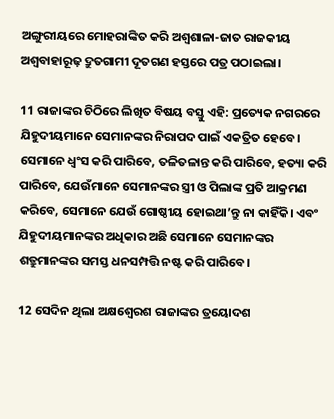ଅଙ୍ଗୁରୀୟରେ ମୋହରାଙ୍କିତ କରି ଅଶ୍ୱଶାଳା-ଜାତ ରାଜକୀୟ ଅଶ୍ୱବାହାରୂଢ଼ ଦ୍ରୁତଗାମୀ ଦୂତଗଣ ହସ୍ତରେ ପତ୍ର ପଠାଇଲା।

11 ରାଜାଙ୍କର ଚିଠିରେ ଲିଖିତ ବିଷୟ ବସ୍ତୁ ଏହି: ପ୍ରତ୍ୟେକ ନଗରରେ ଯିହୁଦୀୟମାନେ ସେମାନଙ୍କର ନିରାପଦ ପାଇଁ ଏକତ୍ରିତ ହେବେ। ସେମାନେ ଧ୍ୱଂସ କରି ପାରିବେ, ତଳିତଳାନ୍ତ କରି ପାରିବେ, ହତ୍ୟା କରି ପାରିବେ, ଯେଉଁମାନେ ସେମାନଙ୍କର ସ୍ତ୍ରୀ ଓ ପିଲାଙ୍କ ପ୍ରତି ଆକ୍ରମଣ କରିବେ, ସେମାନେ ଯେଉଁ ଗୋଷ୍ଠୀୟ ହୋଇଥା’ନ୍ତୁ ନା କାହିଁକି। ଏବଂ ଯିହୁଦୀୟମାନଙ୍କର ଅଧିକାର ଅଛି ସେମାନେ ସେମାନଙ୍କର ଶତ୍ରୁମାନଙ୍କର ସମସ୍ତ ଧନସମ୍ପତ୍ତି ନଷ୍ଟ କରି ପାରିବେ।

12 ସେଦିନ ଥିଲା ଅକ୍ଷଶ୍ୱେରଶ ରାଜାଙ୍କର ତ୍ରୟୋଦଶ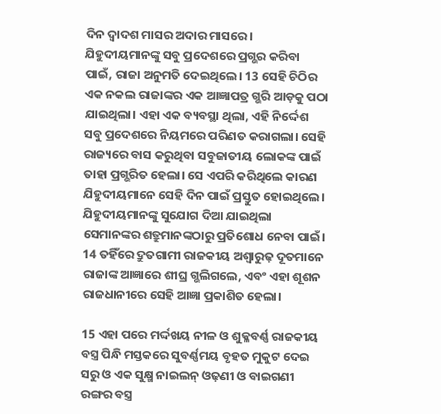ଦିନ ଦ୍ୱାଦଶ ମାସର ଅଦାର ମାସରେ। ଯିହୁଦୀୟମାନଙ୍କୁ ସବୁ ପ୍ରଦେଶରେ ପ୍ରଗ୍ଭର କରିବା ପାଇଁ, ରାଜା ଅନୁମତି ଦେଇଥିଲେ। 13 ସେହି ଚିଠିର ଏକ ନକଲ ରାଜାଙ୍କର ଏକ ଆଜ୍ଞାପତ୍ର ଗ୍ଭରି ଆଡ଼କୁ ପଠା ଯାଇଥିଲା। ଏହା ଏକ ବ୍ୟବସ୍ଥା ଥିଲା, ଏହି ନିର୍ଦ୍ଦେଶ ସବୁ ପ୍ରଦେଶରେ ନିୟମରେ ପରିଣତ କରାଗଲା। ସେହି ରାଜ୍ୟରେ ବାସ କରୁଥିବା ସବୁଜାତୀୟ ଲୋକଙ୍କ ପାଇଁ ତାହା ପ୍ରଗ୍ଭରିତ ହେଲା। ସେ ଏପରି କରିଥିଲେ କାରଣ ଯିହୁଦୀୟମାନେ ସେହି ଦିନ ପାଇଁ ପ୍ରସ୍ତୁତ ହୋଇଥିଲେ। ଯିହୁଦୀୟମାନଙ୍କୁ ସୁଯୋଗ ଦିଆ ଯାଇଥିଲା ସେମାନଙ୍କର ଶତ୍ରୁମାନଙ୍କଠାରୁ ପ୍ରତିଶୋଧ ନେବା ପାଇଁ। 14 ତହିଁରେ ଦ୍ରୁତଗାମୀ ରାଜକୀୟ ଅଶ୍ୱାରୁଢ଼ ଦୂତମାନେ ରାଜାଙ୍କ ଆଜ୍ଞାରେ ଶୀଘ୍ର ଗ୍ଭଲିଗଲେ, ଏବଂ ଏହା ଶୂଶନ ରାଜଧାନୀରେ ସେହି ଆଜ୍ଞା ପ୍ରକାଶିତ ହେଲା।

15 ଏହା ପରେ ମର୍ଦ୍ଦଖୟ ନୀଳ ଓ ଶୁକ୍ଳବର୍ଣ୍ଣ ରାଜକୀୟ ବସ୍ତ୍ର ପିନ୍ଧି ମସ୍ତକରେ ସୁବର୍ଣ୍ଣମୟ ବୃହତ ମୁକୁଟ ଦେଇ ସରୁ ଓ ଏକ ସୁକ୍ଷ୍ମ ନାଇଲନ୍ ଓଢ଼ଣୀ ଓ ବାଇଗଣୀ ରଙ୍ଗର ବସ୍ତ୍ର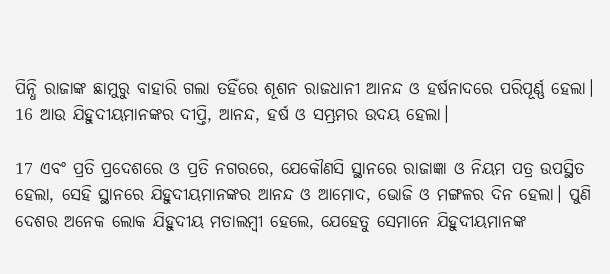ପିନ୍ଧି ରାଜାଙ୍କ ଛାମୁରୁ ବାହାରି ଗଲା ତହିଁରେ ଶୂଶନ ରାଜଧାନୀ ଆନନ୍ଦ ଓ ହର୍ଷନାଦରେ ପରିପୂର୍ଣ୍ଣ ହେଲା। 16 ଆଉ ଯିହୁଦୀୟମାନଙ୍କର ଦୀପ୍ତି, ଆନନ୍ଦ, ହର୍ଷ ଓ ସମ୍ଭ୍ରମର ଉଦୟ ହେଲା।

17 ଏବଂ ପ୍ରତି ପ୍ରଦେଶରେ ଓ ପ୍ରତି ନଗରରେ, ଯେକୌଣସି ସ୍ଥାନରେ ରାଜାଜ୍ଞା ଓ ନିୟମ ପତ୍ର ଉପସ୍ଥିତ ହେଲା, ସେହି ସ୍ଥାନରେ ଯିହୁଦୀୟମାନଙ୍କର ଆନନ୍ଦ ଓ ଆମୋଦ, ଭୋଜି ଓ ମଙ୍ଗଳର ଦିନ ହେଲା। ପୁଣି ଦେଶର ଅନେକ ଲୋକ ଯିହୁଦୀୟ ମତାଲମ୍ବୀ ହେଲେ, ଯେହେତୁ ସେମାନେ ଯିହୁଦୀୟମାନଙ୍କ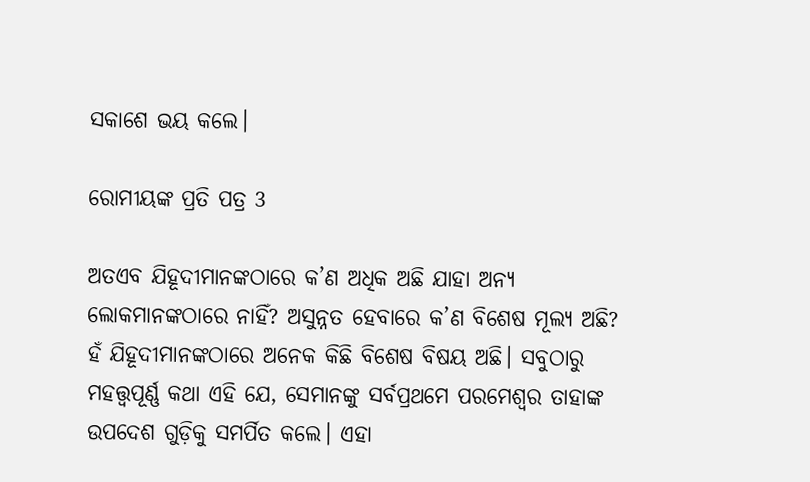ସକାଶେ ଭୟ କଲେ।

ରୋମୀୟଙ୍କ ପ୍ରତି ପତ୍ର 3

ଅତଏବ ଯିହୂଦୀମାନଙ୍କଠାରେ କ’ଣ ଅଧିକ ଅଛି ଯାହା ଅନ୍ୟ ଲୋକମାନଙ୍କଠାରେ ନାହିଁ? ଅସୁନ୍ନତ ହେବାରେ କ’ଣ ବିଶେଷ ମୂଲ୍ୟ ଅଛି? ହଁ ଯିହୂଦୀମାନଙ୍କଠାରେ ଅନେକ କିଛି ବିଶେଷ ବିଷୟ ଅଛି। ସବୁଠାରୁ ମହତ୍ତ୍ୱପୂର୍ଣ୍ଣ କଥା ଏହି ଯେ, ସେମାନଙ୍କୁ ସର୍ବପ୍ରଥମେ ପରମେଶ୍ୱର ତାହାଙ୍କ ଉପଦେଶ ଗୁଡ଼ିକୁ ସମର୍ପିତ କଲେ। ଏହା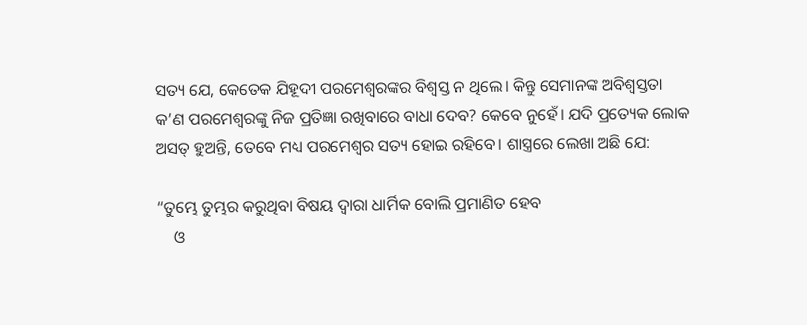ସତ୍ୟ ଯେ, କେତେକ ଯିହୂଦୀ ପରମେଶ୍ୱରଙ୍କର ବିଶ୍ୱସ୍ତ ନ ଥିଲେ। କିନ୍ତୁ ସେମାନଙ୍କ ଅବିଶ୍ୱସ୍ତତା କ’ଣ ପରମେଶ୍ୱରଙ୍କୁ ନିଜ ପ୍ରତିଜ୍ଞା ରଖିବାରେ ବାଧା ଦେବ? କେବେ ନୁହେଁ। ଯଦି ପ୍ରତ୍ୟେକ ଲୋକ ଅସତ୍ ହୁଅନ୍ତି, ତେବେ ମଧ୍ୟ ପରମେଶ୍ୱର ସତ୍ୟ ହୋଇ ରହିବେ। ଶାସ୍ତ୍ରରେ ଲେଖା ଅଛି ଯେ:

“ତୁମ୍ଭେ ତୁମ୍ଭର କରୁଥିବା ବିଷୟ ଦ୍ୱାରା ଧାର୍ମିକ ବୋଲି ପ୍ରମାଣିତ ହେବ
    ଓ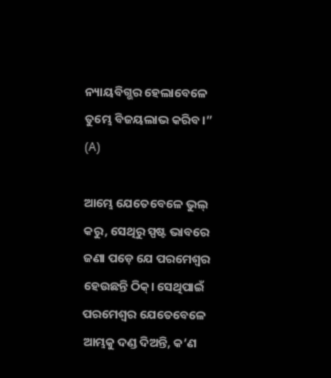ନ୍ୟାୟବିଗ୍ଭର ହେଲାବେଳେ ତୁମ୍ଭେ ବିଜୟଲାଭ କରିବ।” (A)

ଆମ୍ଭେ ଯେତେବେଳେ ଭୁଲ୍ କରୁ, ସେଥିରୁ ସ୍ପଷ୍ଟ ଭାବରେ ଜଣା ପଡ଼େ ଯେ ପରମେଶ୍ୱର ହେଉଛନ୍ତି ଠିକ୍। ସେଥିପାଇଁ ପରମେଶ୍ୱର ଯେତେବେଳେ ଆମ୍ଭକୁ ଦଣ୍ଡ ଦିଅନ୍ତି, କ’ଣ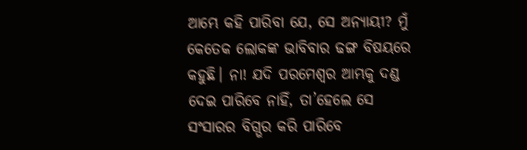ଆମ୍ଭେ କହି ପାରିବା ଯେ, ସେ ଅନ୍ୟାୟୀ? ମୁଁ କେତେକ ଲୋକଙ୍କ ଭାବିବାର ଢଙ୍ଗ ବିଷୟରେ କହୁଛି। ନା! ଯଦି ପରମେଶ୍ୱର ଆମ୍ଭକୁ ଦଣ୍ଡ ଦେଇ ପାରିବେ ନାହିଁ, ତା’ହେଲେ ସେ ସଂସାରର ବିଗ୍ଭର କରି ପାରିବେ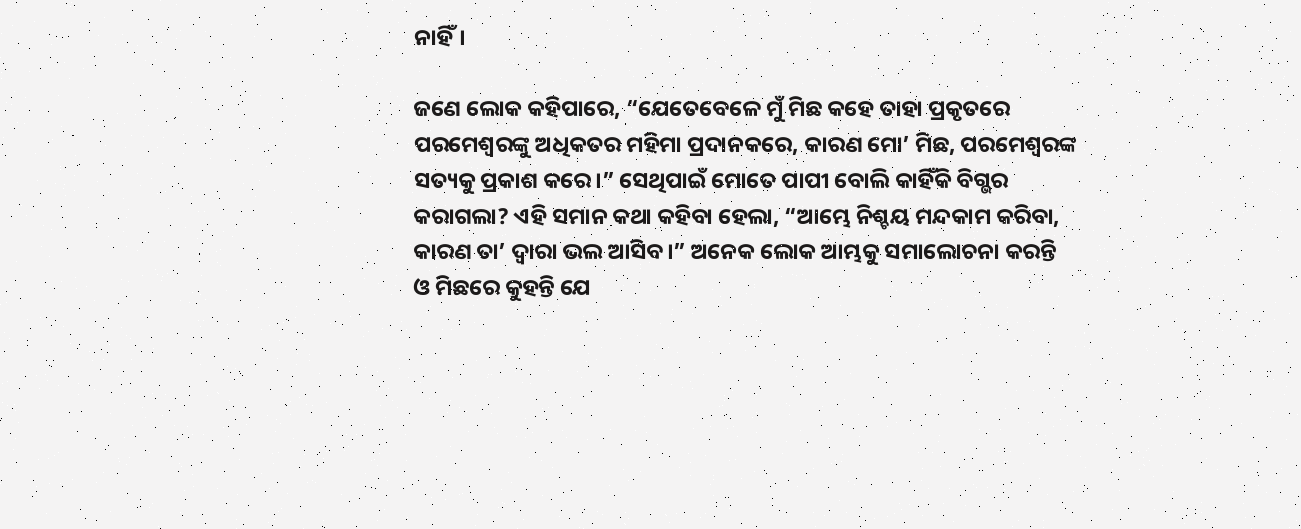ନାହିଁ।

ଜଣେ ଲୋକ କହିପାରେ, “ଯେତେବେଳେ ମୁଁ ମିଛ କହେ ତାହା ପ୍ରକୃତରେ ପରମେଶ୍ୱରଙ୍କୁ ଅଧିକତର ମହିମା ପ୍ରଦାନକରେ, କାରଣ ମୋ’ ମିଛ, ପରମେଶ୍ୱରଙ୍କ ସତ୍ୟକୁ ପ୍ରକାଶ କରେ।” ସେଥିପାଇଁ ମୋତେ ପାପୀ ବୋଲି କାହିଁକି ବିଗ୍ଭର କରାଗଲା? ଏହି ସମାନ କଥା କହିବା ହେଲା, “ଆମ୍ଭେ ନିଶ୍ଚୟ ମନ୍ଦକାମ କରିବା, କାରଣ ତା’ ଦ୍ୱାରା ଭଲ ଆସିବ।” ଅନେକ ଲୋକ ଆମ୍ଭକୁ ସମାଲୋଚନା କରନ୍ତି ଓ ମିଛରେ କୁହନ୍ତି ଯେ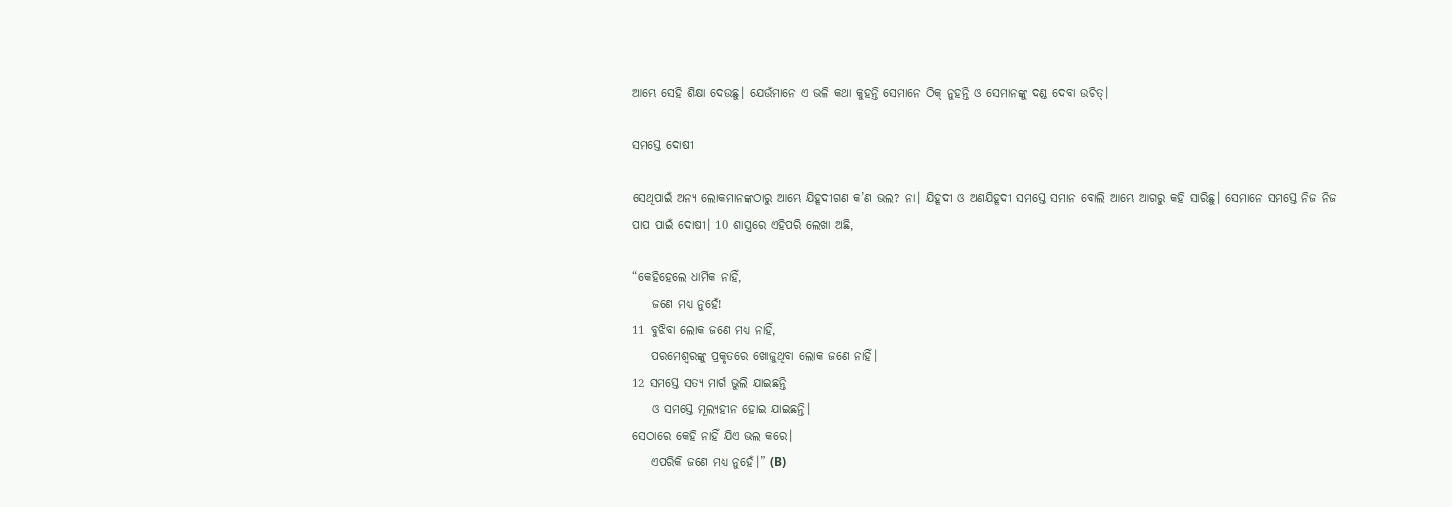ଆମ୍ଭେ ସେହି ଶିକ୍ଷା ଦେଉଛୁ। ଯେଉଁମାନେ ଏ ଭଳି କଥା କୁହନ୍ତି ସେମାନେ ଠିକ୍ ନୁହନ୍ତି ଓ ସେମାନଙ୍କୁ ଦଣ୍ଡ ଦେବା ଉଚିତ୍।

ସମସ୍ତେ ଦୋଷୀ

ସେଥିପାଇଁ ଅନ୍ୟ ଲୋକମାନଙ୍କଠାରୁ ଆମ୍ଭେ ଯିହୂଦୀଗଣ କ’ଣ ଭଲ? ନା। ଯିହୂଦୀ ଓ ଅଣଯିହୂଦୀ ସମସ୍ତେ ସମାନ ବୋଲି ଆମ୍ଭେ ଆଗରୁ କହି ସାରିଛୁ। ସେମାନେ ସମସ୍ତେ ନିଜ ନିଜ ପାପ ପାଇଁ ଦୋଷୀ। 10 ଶାସ୍ତ୍ରରେ ଏହିପରି ଲେଖା ଅଛି,

“କେହିହେଲେ ଧାର୍ମିକ ନାହିଁ,
    ଜଣେ ମଧ୍ୟ ନୁହେଁ!
11 ବୁଝିବା ଲୋକ ଜଣେ ମଧ୍ୟ ନାହିଁ,
    ପରମେଶ୍ୱରଙ୍କୁ ପ୍ରକୃତରେ ଖୋଜୁଥିବା ଲୋକ ଜଣେ ନାହିଁ।
12 ସମସ୍ତେ ସତ୍ୟ ମାର୍ଗ ଭୁଲି ଯାଇଛନ୍ତି
    ଓ ସମସ୍ତେ ମୂଲ୍ୟହୀନ ହୋଇ ଯାଇଛନ୍ତି।
ସେଠାରେ କେହି ନାହିଁ ଯିଏ ଭଲ କରେ।
    ଏପରିକି ଜଣେ ମଧ୍ୟ ନୁହେଁ।” (B)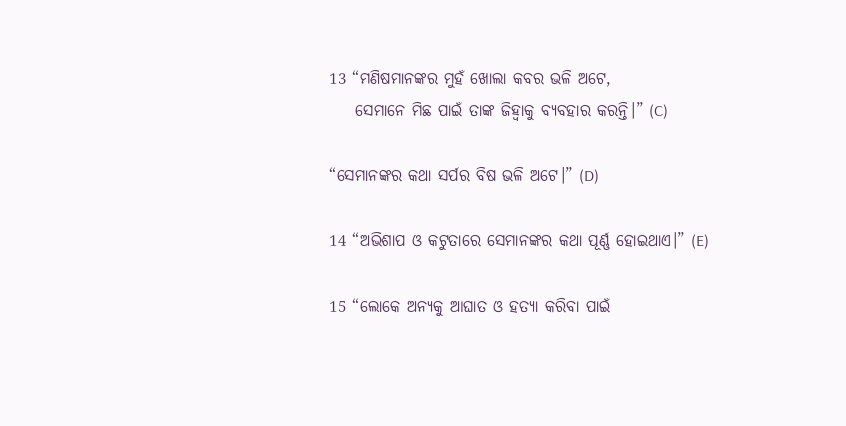13 “ମଣିଷମାନଙ୍କର ମୁହଁ ଖୋଲା କବର ଭଳି ଅଟେ,
    ସେମାନେ ମିଛ ପାଇଁ ତାଙ୍କ ଜିହ୍ୱାକୁ ବ୍ୟବହାର କରନ୍ତି।” (C)

“ସେମାନଙ୍କର କଥା ସର୍ପର ବିଷ ଭଳି ଅଟେ।” (D)

14 “ଅଭିଶାପ ଓ କଟୁତାରେ ସେମାନଙ୍କର କଥା ପୂର୍ଣ୍ଣ ହୋଇଥାଏ।” (E)

15 “ଲୋକେ ଅନ୍ୟକୁ ଆଘାତ ଓ ହତ୍ୟା କରିବା ପାଇଁ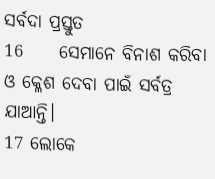ସର୍ବଦା ପ୍ରସ୍ତୁତ
16     ସେମାନେ ବିନାଶ କରିବା ଓ କ୍ଳେଶ ଦେବା ପାଇଁ ସର୍ବତ୍ର ଯାଆନ୍ତି।
17 ଲୋକେ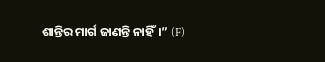ଶାନ୍ତିର ମାର୍ଗ ଜାଣନ୍ତି ନାହିଁ।” (F)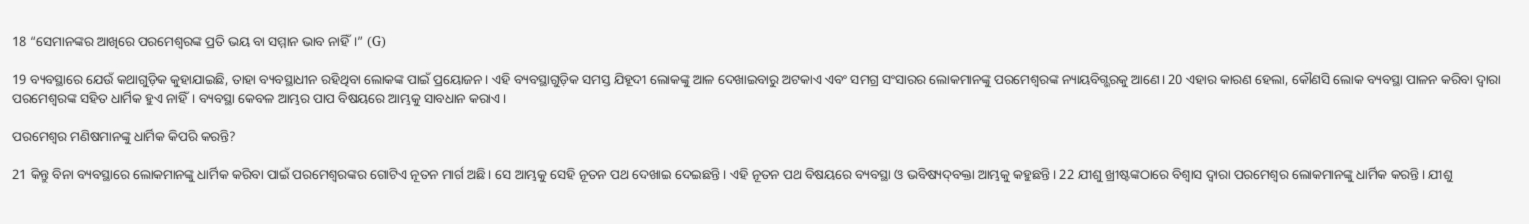18 “ସେମାନଙ୍କର ଆଖିରେ ପରମେଶ୍ୱରଙ୍କ ପ୍ରତି ଭୟ ବା ସମ୍ମାନ ଭାବ ନାହିଁ।” (G)

19 ବ୍ୟବସ୍ଥାରେ ଯେଉଁ କଥାଗୁଡ଼ିକ କୁହାଯାଇଛି, ତାହା ବ୍ୟବସ୍ଥାଧୀନ ରହିଥିବା ଲୋକଙ୍କ ପାଇଁ ପ୍ରୟୋଜନ। ଏହି ବ୍ୟବସ୍ଥାଗୁଡ଼ିକ ସମସ୍ତ ଯିହୂଦୀ ଲୋକଙ୍କୁ ଆଳ ଦେଖାଇବାରୁ ଅଟକାଏ ଏବଂ ସମଗ୍ର ସଂସାରର ଲୋକମାନଙ୍କୁ ପରମେଶ୍ୱରଙ୍କ ନ୍ୟାୟବିଗ୍ଭରକୁ ଆଣେ। 20 ଏହାର କାରଣ ହେଲା, କୌଣସି ଲୋକ ବ୍ୟବସ୍ଥା ପାଳନ କରିବା ଦ୍ୱାରା ପରମେଶ୍ୱରଙ୍କ ସହିତ ଧାର୍ମିକ ହୁଏ ନାହିଁ। ବ୍ୟବସ୍ଥା କେବଳ ଆମ୍ଭର ପାପ ବିଷୟରେ ଆମ୍ଭକୁ ସାବଧାନ କରାଏ।

ପରମେଶ୍ୱର ମଣିଷମାନଙ୍କୁ ଧାର୍ମିକ କିପରି କରନ୍ତି?

21 କିନ୍ତୁ ବିନା ବ୍ୟବସ୍ଥାରେ ଲୋକମାନଙ୍କୁ ଧାର୍ମିକ କରିବା ପାଇଁ ପରମେଶ୍ୱରଙ୍କର ଗୋଟିଏ ନୂତନ ମାର୍ଗ ଅଛି। ସେ ଆମ୍ଭକୁ ସେହି ନୂତନ ପଥ ଦେଖାଇ ଦେଇଛନ୍ତି। ଏହି ନୂତନ ପଥ ବିଷୟରେ ବ୍ୟବସ୍ଥା ଓ ଭବିଷ୍ୟ‌ଦ୍‌ବକ୍ତା ଆମ୍ଭକୁ କହୁଛନ୍ତି। 22 ଯୀଶୁ ଖ୍ରୀଷ୍ଟଙ୍କଠାରେ ବିଶ୍ୱାସ ଦ୍ୱାରା ପରମେଶ୍ୱର ଲୋକମାନଙ୍କୁ ଧାର୍ମିକ କରନ୍ତି। ଯୀଶୁ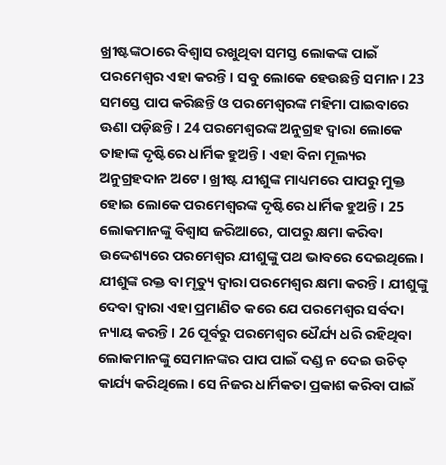ଖ୍ରୀଷ୍ଟଙ୍କଠାରେ ବିଶ୍ୱାସ ରଖୁଥିବା ସମସ୍ତ ଲୋକଙ୍କ ପାଇଁ ପରମେଶ୍ୱର ଏହା କରନ୍ତି। ସବୁ ଲୋକେ ହେଉଛନ୍ତି ସମାନ। 23 ସମସ୍ତେ ପାପ କରିଛନ୍ତି ଓ ପରମେଶ୍ୱରଙ୍କ ମହିମା ପାଇବାରେ ଊଣା ପଡ଼ିଛନ୍ତି। 24 ପରମେଶ୍ୱରଙ୍କ ଅନୁଗ୍ରହ ଦ୍ୱାରା ଲୋକେ ତାହାଙ୍କ ଦୃଷ୍ଟିରେ ଧାର୍ମିକ ହୁଅନ୍ତି। ଏହା ବିନା ମୂଲ୍ୟର ଅନୁଗ୍ରହଦାନ ଅଟେ। ଖ୍ରୀଷ୍ଟ ଯୀଶୁଙ୍କ ମାଧ୍ୟମରେ ପାପରୁ ମୁକ୍ତ ହୋଇ ଲୋକେ ପରମେଶ୍ୱରଙ୍କ ଦୃଷ୍ଟିରେ ଧାର୍ମିକ ହୁଅନ୍ତି। 25 ଲୋକମାନଙ୍କୁ ବିଶ୍ୱାସ ଜରିଆରେ, ପାପରୁ କ୍ଷମା କରିବା ଉଦ୍ଦେଶ୍ୟରେ ପରମେଶ୍ୱର ଯୀଶୁଙ୍କୁ ପଥ ଭାବରେ ଦେଇଥିଲେ। ଯୀଶୁଙ୍କ ରକ୍ତ ବା ମୃତ୍ୟୁ ଦ୍ୱାରା ପରମେଶ୍ୱର କ୍ଷମା କରନ୍ତି। ଯୀଶୁଙ୍କୁ ଦେବା ଦ୍ୱାରା ଏହା ପ୍ରମାଣିତ କରେ ଯେ ପରମେଶ୍ୱର ସର୍ବଦା ନ୍ୟାୟ କରନ୍ତି। 26 ପୂର୍ବରୁ ପରମେଶ୍ୱର ଧୈର୍ଯ୍ୟ ଧରି ରହିଥିବା ଲୋକମାନଙ୍କୁ ସେମାନଙ୍କର ପାପ ପାଇଁ ଦଣ୍ଡ ନ ଦେଇ ଉଚିତ୍ କାର୍ଯ୍ୟ କରିଥିଲେ। ସେ ନିଜର ଧାର୍ମିକତା ପ୍ରକାଶ କରିବା ପାଇଁ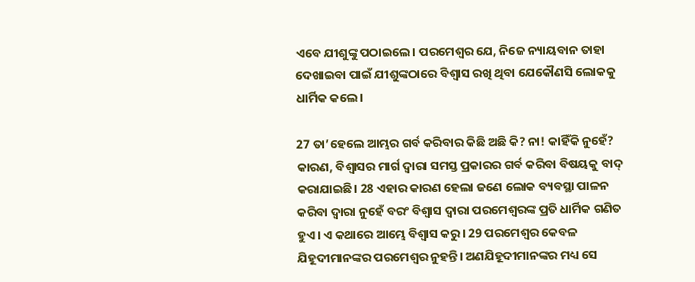ଏବେ ଯୀଶୁଙ୍କୁ ପଠାଇଲେ। ପରମେଶ୍ୱର ଯେ, ନିଜେ ନ୍ୟାୟବାନ ତାହା ଦେଖାଇବା ପାଇଁ ଯୀଶୁଙ୍କଠାରେ ବିଶ୍ୱାସ ରଖି ଥିବା ଯେକୌଣସି ଲୋକକୁ ଧାର୍ମିକ କଲେ।

27 ତା’ହେଲେ ଆମ୍ଭର ଗର୍ବ କରିବାର କିଛି ଅଛି କି? ନା! କାହିଁକି ନୁହେଁ? କାରଣ, ବିଶ୍ୱାସର ମାର୍ଗ ଦ୍ୱାରା ସମସ୍ତ ପ୍ରକାରର ଗର୍ବ କରିବା ବିଷୟକୁ ବାଦ୍ କରାଯାଇଛି। 28 ଏହାର କାରଣ ହେଲା ଜଣେ ଲୋକ ବ୍ୟବସ୍ଥା ପାଳନ କରିବା ଦ୍ୱାରା ନୁହେଁ ବରଂ ବିଶ୍ୱାସ ଦ୍ୱାରା ପରମେଶ୍ୱରଙ୍କ ପ୍ରତି ଧାର୍ମିକ ଗଣିତ ହୁଏ। ଏ କଥାରେ ଆମ୍ଭେ ବିଶ୍ୱାସ କରୁ। 29 ପରମେଶ୍ୱର କେବଳ ଯିହୂଦୀମାନଙ୍କର ପରମେଶ୍ୱର ନୁହନ୍ତି। ଅଣଯିହୂଦୀମାନଙ୍କର ମଧ୍ୟ ସେ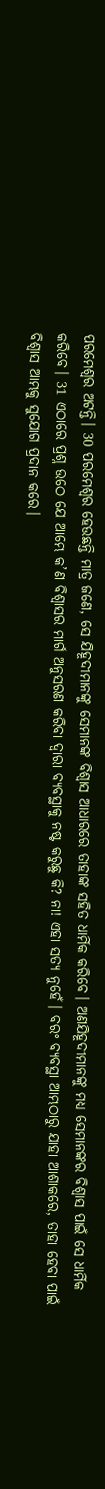ପରମେଶ୍ୱର ଅଟନ୍ତି। 30 ପରମେଶ୍ୱର ହେଉଛନ୍ତି ମାତ୍ର ଜଣେ, ସେ ଯିହୂଦୀମାନଙ୍କୁ ସେମାନଙ୍କ ବିଶ୍ୱାସ ଆଧାରରେ ତାହାଙ୍କ ସହିତ ଧାର୍ମିକ କରିବେ। ଅଣଯିହୂଦୀମାନଙ୍କୁ ମଧ୍ୟ ସେମାନଙ୍କର ବିଶ୍ୱାସ ପାଇଁ ସେ ଧାର୍ମିକ କରିବେ। 31 ଏଠାରେ ପ୍ରଶ୍ନ ଉଠେ ଯେ ଆମ୍ଭେ କ’ଣ ବିଶ୍ୱାସର ମାର୍ଗ ଅନୁସରଣ କରିବା ଦ୍ୱାରା ବ୍ୟବସ୍ଥାକୁ ନଷ୍ଟ କରୁଛୁ କି? ନା! ଏହା ସତ୍ୟ ନୁହେଁ। ବରଂ ବ୍ୟବସ୍ଥା ଆମ୍ଭଠାରୁ ଯାହା ଆଶାକରେ, ତାହା ହେବା ପାଇଁ ବିଶ୍ୱାସ ଆମ୍ଭକୁ ସୁଯୋଗ ପ୍ରଦାନ କରେ।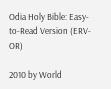Odia Holy Bible: Easy-to-Read Version (ERV-OR)

2010 by World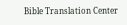Bible Translation Center